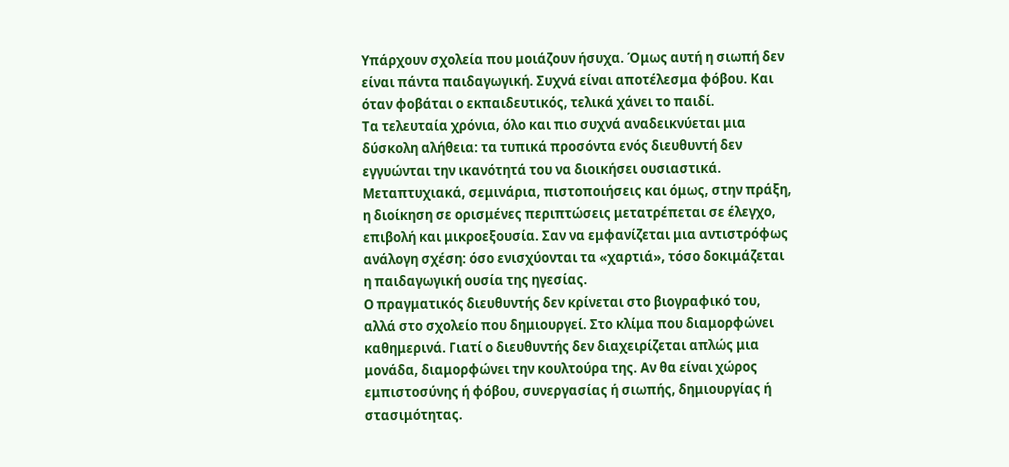Υπάρχουν σχολεία που μοιάζουν ήσυχα. Όμως αυτή η σιωπή δεν είναι πάντα παιδαγωγική. Συχνά είναι αποτέλεσμα φόβου. Και όταν φοβάται ο εκπαιδευτικός, τελικά χάνει το παιδί.
Τα τελευταία χρόνια, όλο και πιο συχνά αναδεικνύεται μια δύσκολη αλήθεια: τα τυπικά προσόντα ενός διευθυντή δεν εγγυώνται την ικανότητά του να διοικήσει ουσιαστικά. Μεταπτυχιακά, σεμινάρια, πιστοποιήσεις και όμως, στην πράξη, η διοίκηση σε ορισμένες περιπτώσεις μετατρέπεται σε έλεγχο, επιβολή και μικροεξουσία. Σαν να εμφανίζεται μια αντιστρόφως ανάλογη σχέση: όσο ενισχύονται τα «χαρτιά», τόσο δοκιμάζεται η παιδαγωγική ουσία της ηγεσίας.
Ο πραγματικός διευθυντής δεν κρίνεται στο βιογραφικό του, αλλά στο σχολείο που δημιουργεί. Στο κλίμα που διαμορφώνει καθημερινά. Γιατί ο διευθυντής δεν διαχειρίζεται απλώς μια μονάδα, διαμορφώνει την κουλτούρα της. Αν θα είναι χώρος εμπιστοσύνης ή φόβου, συνεργασίας ή σιωπής, δημιουργίας ή στασιμότητας.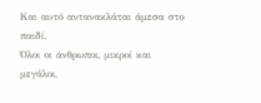Και αυτό αντανακλάται άμεσα στο παιδί.
Όλοι οι άνθρωποι, μικροί και μεγάλοι,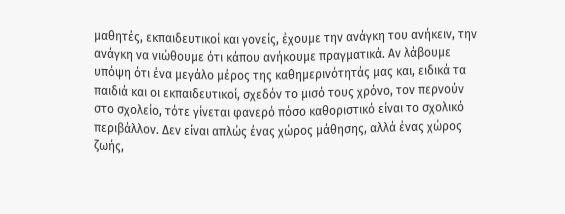μαθητές, εκπαιδευτικοί και γονείς, έχουμε την ανάγκη του ανήκειν, την ανάγκη να νιώθουμε ότι κάπου ανήκουμε πραγματικά. Αν λάβουμε υπόψη ότι ένα μεγάλο μέρος της καθημερινότητάς μας και, ειδικά τα παιδιά και οι εκπαιδευτικοί, σχεδόν το μισό τους χρόνο, τον περνούν στο σχολείο, τότε γίνεται φανερό πόσο καθοριστικό είναι το σχολικό περιβάλλον. Δεν είναι απλώς ένας χώρος μάθησης, αλλά ένας χώρος ζωής,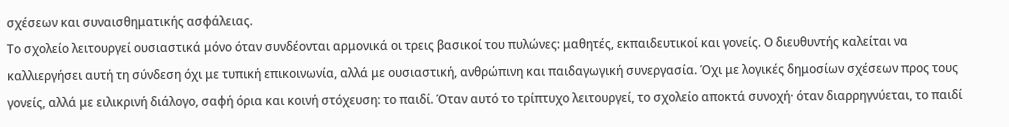σχέσεων και συναισθηματικής ασφάλειας.
Το σχολείο λειτουργεί ουσιαστικά μόνο όταν συνδέονται αρμονικά οι τρεις βασικοί του πυλώνες: μαθητές, εκπαιδευτικοί και γονείς. Ο διευθυντής καλείται να καλλιεργήσει αυτή τη σύνδεση όχι με τυπική επικοινωνία, αλλά με ουσιαστική, ανθρώπινη και παιδαγωγική συνεργασία. Όχι με λογικές δημοσίων σχέσεων προς τους γονείς, αλλά με ειλικρινή διάλογο, σαφή όρια και κοινή στόχευση: το παιδί. Όταν αυτό το τρίπτυχο λειτουργεί, το σχολείο αποκτά συνοχή· όταν διαρρηγνύεται, το παιδί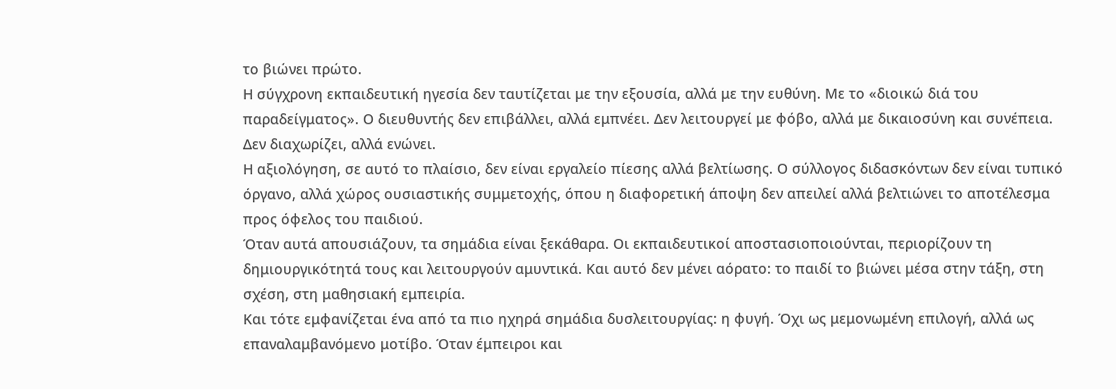το βιώνει πρώτο.
Η σύγχρονη εκπαιδευτική ηγεσία δεν ταυτίζεται με την εξουσία, αλλά με την ευθύνη. Με το «διοικώ διά του παραδείγματος». Ο διευθυντής δεν επιβάλλει, αλλά εμπνέει. Δεν λειτουργεί με φόβο, αλλά με δικαιοσύνη και συνέπεια. Δεν διαχωρίζει, αλλά ενώνει.
Η αξιολόγηση, σε αυτό το πλαίσιο, δεν είναι εργαλείο πίεσης αλλά βελτίωσης. Ο σύλλογος διδασκόντων δεν είναι τυπικό όργανο, αλλά χώρος ουσιαστικής συμμετοχής, όπου η διαφορετική άποψη δεν απειλεί αλλά βελτιώνει το αποτέλεσμα προς όφελος του παιδιού.
Όταν αυτά απουσιάζουν, τα σημάδια είναι ξεκάθαρα. Οι εκπαιδευτικοί αποστασιοποιούνται, περιορίζουν τη δημιουργικότητά τους και λειτουργούν αμυντικά. Και αυτό δεν μένει αόρατο: το παιδί το βιώνει μέσα στην τάξη, στη σχέση, στη μαθησιακή εμπειρία.
Και τότε εμφανίζεται ένα από τα πιο ηχηρά σημάδια δυσλειτουργίας: η φυγή. Όχι ως μεμονωμένη επιλογή, αλλά ως επαναλαμβανόμενο μοτίβο. Όταν έμπειροι και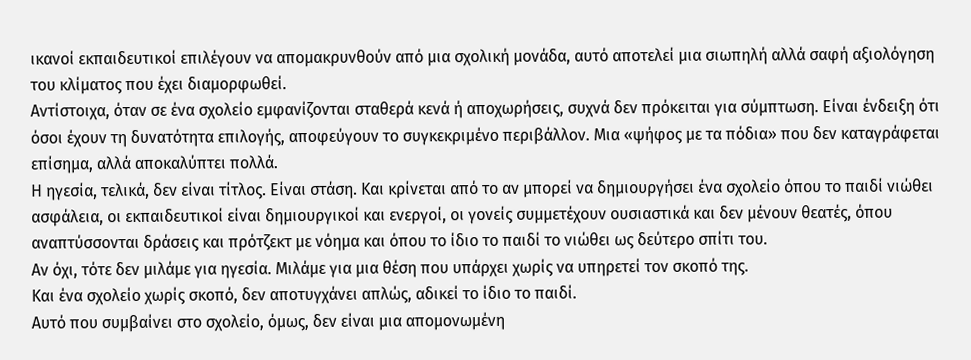ικανοί εκπαιδευτικοί επιλέγουν να απομακρυνθούν από μια σχολική μονάδα, αυτό αποτελεί μια σιωπηλή αλλά σαφή αξιολόγηση του κλίματος που έχει διαμορφωθεί.
Αντίστοιχα, όταν σε ένα σχολείο εμφανίζονται σταθερά κενά ή αποχωρήσεις, συχνά δεν πρόκειται για σύμπτωση. Είναι ένδειξη ότι όσοι έχουν τη δυνατότητα επιλογής, αποφεύγουν το συγκεκριμένο περιβάλλον. Μια «ψήφος με τα πόδια» που δεν καταγράφεται επίσημα, αλλά αποκαλύπτει πολλά.
Η ηγεσία, τελικά, δεν είναι τίτλος. Είναι στάση. Και κρίνεται από το αν μπορεί να δημιουργήσει ένα σχολείο όπου το παιδί νιώθει ασφάλεια, οι εκπαιδευτικοί είναι δημιουργικοί και ενεργοί, οι γονείς συμμετέχουν ουσιαστικά και δεν μένουν θεατές, όπου αναπτύσσονται δράσεις και πρότζεκτ με νόημα και όπου το ίδιο το παιδί το νιώθει ως δεύτερο σπίτι του.
Αν όχι, τότε δεν μιλάμε για ηγεσία. Μιλάμε για μια θέση που υπάρχει χωρίς να υπηρετεί τον σκοπό της.
Και ένα σχολείο χωρίς σκοπό, δεν αποτυγχάνει απλώς, αδικεί το ίδιο το παιδί.
Αυτό που συμβαίνει στο σχολείο, όμως, δεν είναι μια απομονωμένη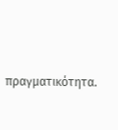πραγματικότητα.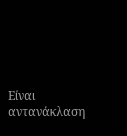Είναι αντανάκλαση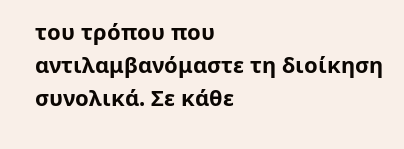του τρόπου που αντιλαμβανόμαστε τη διοίκηση συνολικά. Σε κάθε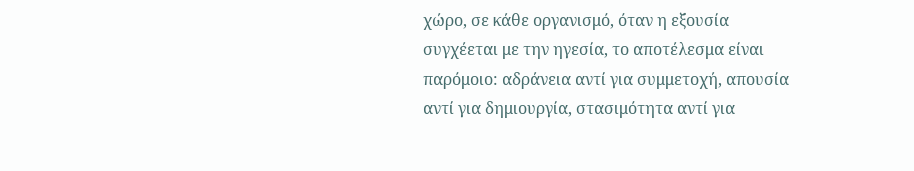χώρο, σε κάθε οργανισμό, όταν η εξουσία συγχέεται με την ηγεσία, το αποτέλεσμα είναι παρόμοιο: αδράνεια αντί για συμμετοχή, απουσία αντί για δημιουργία, στασιμότητα αντί για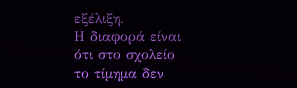εξέλιξη.
Η διαφορά είναι ότι στο σχολείο το τίμημα δεν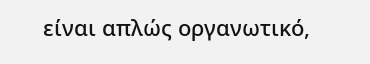είναι απλώς οργανωτικό,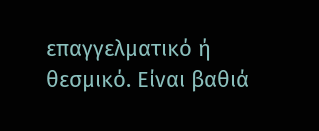επαγγελματικό ή θεσμικό. Είναι βαθιά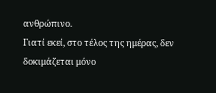ανθρώπινο.
Γιατί εκεί, στο τέλος της ημέρας, δεν δοκιμάζεται μόνο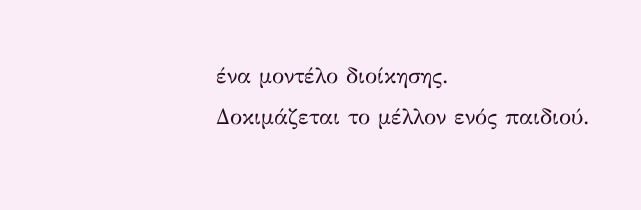ένα μοντέλο διοίκησης.
Δοκιμάζεται το μέλλον ενός παιδιού.